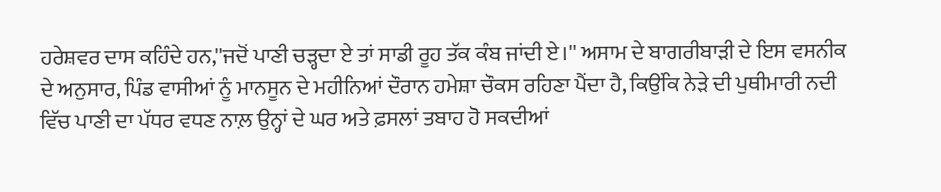ਹਰੇਸ਼ਵਰ ਦਾਸ ਕਹਿੰਦੇ ਹਨ,''ਜਦੋਂ ਪਾਣੀ ਚੜ੍ਹਦਾ ਏ ਤਾਂ ਸਾਡੀ ਰੂਹ ਤੱਕ ਕੰਬ ਜਾਂਦੀ ਏ।'' ਅਸਾਮ ਦੇ ਬਾਗਰੀਬਾੜੀ ਦੇ ਇਸ ਵਸਨੀਕ ਦੇ ਅਨੁਸਾਰ, ਪਿੰਡ ਵਾਸੀਆਂ ਨੂੰ ਮਾਨਸੂਨ ਦੇ ਮਹੀਨਿਆਂ ਦੌਰਾਨ ਹਮੇਸ਼ਾ ਚੌਕਸ ਰਹਿਣਾ ਪੈਂਦਾ ਹੈ, ਕਿਉਂਕਿ ਨੇੜੇ ਦੀ ਪੁਥੀਮਾਰੀ ਨਦੀ ਵਿੱਚ ਪਾਣੀ ਦਾ ਪੱਧਰ ਵਧਣ ਨਾਲ਼ ਉਨ੍ਹਾਂ ਦੇ ਘਰ ਅਤੇ ਫ਼ਸਲਾਂ ਤਬਾਹ ਹੋ ਸਕਦੀਆਂ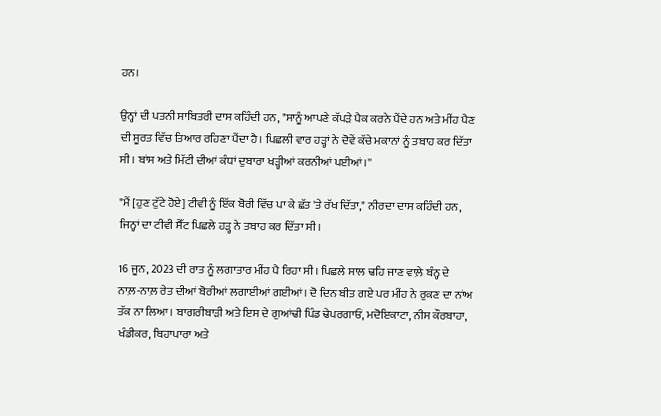ਹਨ।

ਉਨ੍ਹਾਂ ਦੀ ਪਤਨੀ ਸਾਬਿਤਰੀ ਦਾਸ ਕਹਿੰਦੀ ਹਨ, "ਸਾਨੂੰ ਆਪਣੇ ਕੱਪੜੇ ਪੈਕ ਕਰਨੇ ਪੈਂਦੇ ਹਨ ਅਤੇ ਮੀਂਹ ਪੈਣ ਦੀ ਸੂਰਤ ਵਿੱਚ ਤਿਆਰ ਰਹਿਣਾ ਪੈਂਦਾ ਹੈ। ਪਿਛਲੀ ਵਾਰ ਹੜ੍ਹਾਂ ਨੇ ਦੋਵੇਂ ਕੱਚੇ ਮਕਾਨਾਂ ਨੂੰ ਤਬਾਹ ਕਰ ਦਿੱਤਾ ਸੀ। ਬਾਂਸ ਅਤੇ ਮਿੱਟੀ ਦੀਆਂ ਕੰਧਾਂ ਦੁਬਾਰਾ ਖੜ੍ਹੀਆਂ ਕਰਨੀਆਂ ਪਈਆਂ।''

"ਮੈਂ [ਹੁਣ ਟੁੱਟੇ ਹੋਏ] ਟੀਵੀ ਨੂੰ ਇੱਕ ਬੋਰੀ ਵਿੱਚ ਪਾ ਕੇ ਛੱਤ 'ਤੇ ਰੱਖ ਦਿੱਤਾ," ਨੀਰਦਾ ਦਾਸ ਕਹਿੰਦੀ ਹਨ, ਜਿਨ੍ਹਾਂ ਦਾ ਟੀਵੀ ਸੈੱਟ ਪਿਛਲੇ ਹੜ੍ਹ ਨੇ ਤਬਾਹ ਕਰ ਦਿੱਤਾ ਸੀ।

16 ਜੂਨ, 2023 ਦੀ ਰਾਤ ਨੂੰ ਲਗਾਤਾਰ ਮੀਂਹ ਪੈ ਰਿਹਾ ਸੀ। ਪਿਛਲੇ ਸਾਲ ਢਹਿ ਜਾਣ ਵਾਲ਼ੇ ਬੰਨ੍ਹ ਦੇ ਨਾਲ਼-ਨਾਲ਼ ਰੇਤ ਦੀਆਂ ਬੋਰੀਆਂ ਲਗਾਈਆਂ ਗਈਆਂ। ਦੋ ਦਿਨ ਬੀਤ ਗਏ ਪਰ ਮੀਂਹ ਨੇ ਰੁਕਣ ਦਾ ਨਾਂਅ ਤੱਕ ਨਾ ਲਿਆ। ਬਾਗਰੀਬਾੜੀ ਅਤੇ ਇਸ ਦੇ ਗੁਆਂਢੀ ਪਿੰਡ ਢੇਪਰਗਾਓਂ, ਮਦੋਇਕਾਟਾ, ਨੀਸ ਕੌਰਬਾਹਾ, ਖੰਡੀਕਰ, ਬਿਹਾਪਾਰਾ ਅਤੇ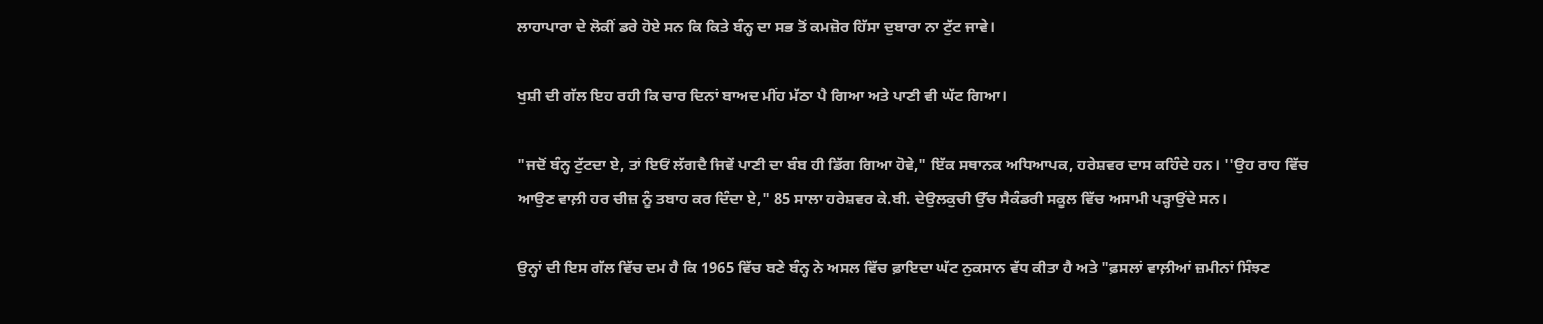ਲਾਹਾਪਾਰਾ ਦੇ ਲੋਕੀਂ ਡਰੇ ਹੋਏ ਸਨ ਕਿ ਕਿਤੇ ਬੰਨ੍ਹ ਦਾ ਸਭ ਤੋਂ ਕਮਜ਼ੋਰ ਹਿੱਸਾ ਦੁਬਾਰਾ ਨਾ ਟੁੱਟ ਜਾਵੇ।

ਖੁਸ਼ੀ ਦੀ ਗੱਲ ਇਹ ਰਹੀ ਕਿ ਚਾਰ ਦਿਨਾਂ ਬਾਅਦ ਮੀਂਹ ਮੱਠਾ ਪੈ ਗਿਆ ਅਤੇ ਪਾਣੀ ਵੀ ਘੱਟ ਗਿਆ।

"ਜਦੋਂ ਬੰਨ੍ਹ ਟੁੱਟਦਾ ਏ, ਤਾਂ ਇਓਂ ਲੱਗਦੈ ਜਿਵੇਂ ਪਾਣੀ ਦਾ ਬੰਬ ਹੀ ਡਿੱਗ ਗਿਆ ਹੋਵੇ," ਇੱਕ ਸਥਾਨਕ ਅਧਿਆਪਕ, ਹਰੇਸ਼ਵਰ ਦਾਸ ਕਹਿੰਦੇ ਹਨ। ''ਉਹ ਰਾਹ ਵਿੱਚ ਆਉਣ ਵਾਲ਼ੀ ਹਰ ਚੀਜ਼ ਨੂੰ ਤਬਾਹ ਕਰ ਦਿੰਦਾ ਏ," 85 ਸਾਲਾ ਹਰੇਸ਼ਵਰ ਕੇ.ਬੀ. ਦੇਉਲਕੁਚੀ ਉੱਚ ਸੈਕੰਡਰੀ ਸਕੂਲ ਵਿੱਚ ਅਸਾਮੀ ਪੜ੍ਹਾਉਂਦੇ ਸਨ।

ਉਨ੍ਹਾਂ ਦੀ ਇਸ ਗੱਲ ਵਿੱਚ ਦਮ ਹੈ ਕਿ 1965 ਵਿੱਚ ਬਣੇ ਬੰਨ੍ਹ ਨੇ ਅਸਲ ਵਿੱਚ ਫ਼ਾਇਦਾ ਘੱਟ ਨੁਕਸਾਨ ਵੱਧ ਕੀਤਾ ਹੈ ਅਤੇ "ਫ਼ਸਲਾਂ ਵਾਲ਼ੀਆਂ ਜ਼ਮੀਨਾਂ ਸਿੰਝਣ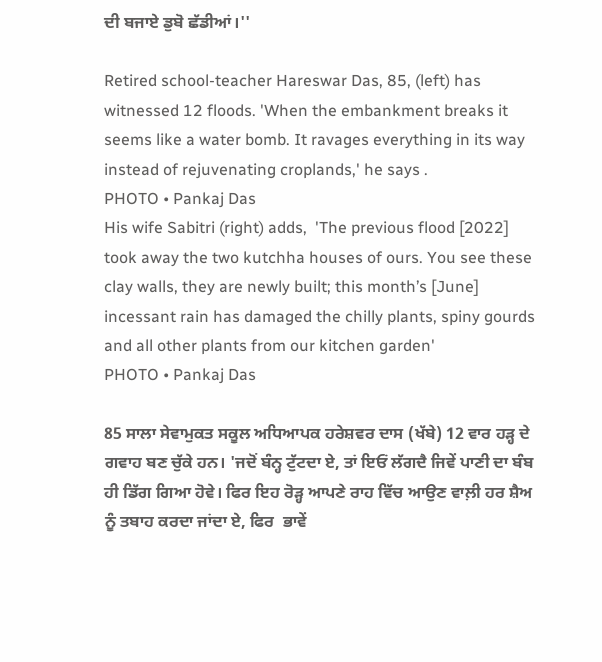ਦੀ ਬਜਾਏ ਡੁਬੋ ਛੱਡੀਆਂ।''

Retired school-teacher Hareswar Das, 85, (left) has witnessed 12 floods. 'When the embankment breaks it seems like a water bomb. It ravages everything in its way instead of rejuvenating croplands,' he says .
PHOTO • Pankaj Das
His wife Sabitri (right) adds,  'The previous flood [2022] took away the two kutchha houses of ours. You see these clay walls, they are newly built; this month’s [June] incessant rain has damaged the chilly plants, spiny gourds and all other plants from our kitchen garden'
PHOTO • Pankaj Das

85 ਸਾਲਾ ਸੇਵਾਮੁਕਤ ਸਕੂਲ ਅਧਿਆਪਕ ਹਰੇਸ਼ਵਰ ਦਾਸ (ਖੱਬੇ) 12 ਵਾਰ ਹੜ੍ਹ ਦੇ ਗਵਾਹ ਬਣ ਚੁੱਕੇ ਹਨ। 'ਜਦੋਂ ਬੰਨ੍ਹ ਟੁੱਟਦਾ ਏ, ਤਾਂ ਇਓਂ ਲੱਗਦੈ ਜਿਵੇਂ ਪਾਣੀ ਦਾ ਬੰਬ ਹੀ ਡਿੱਗ ਗਿਆ ਹੋਵੇ। ਫਿਰ ਇਹ ਰੋੜ੍ਹ ਆਪਣੇ ਰਾਹ ਵਿੱਚ ਆਉਣ ਵਾਲ਼ੀ ਹਰ ਸ਼ੈਅ ਨੂੰ ਤਬਾਹ ਕਰਦਾ ਜਾਂਦਾ ਏ, ਫਿਰ  ਭਾਵੇਂ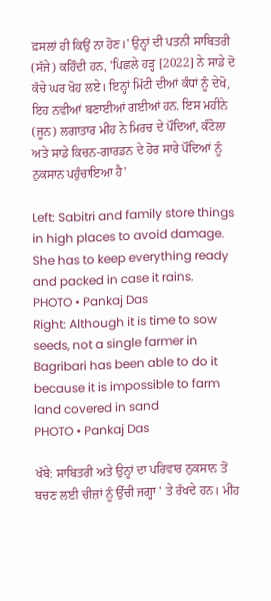ਫ਼ਸਲਾਂ ਹੀ ਕਿਉਂ ਨਾ ਹੋਣ।' ਉਨ੍ਹਾਂ ਦੀ ਪਤਨੀ ਸਾਬਿਤਰੀ (ਸੱਜੇ) ਕਹਿੰਦੀ ਹਨ, 'ਪਿਛਲੇ ਹੜ੍ਹ [2022] ਨੇ ਸਾਡੇ ਦੋ ਕੱਚੇ ਘਰ ਖੋਹ ਲਏ। ਇਨ੍ਹਾਂ ਮਿੱਟੀ ਦੀਆਂ ਕੰਧਾਂ ਨੂੰ ਦੇਖੋ, ਇਹ ਨਵੀਆਂ ਬਣਾਈਆਂ ਗਈਆਂ ਹਨ. ਇਸ ਮਹੀਨੇ (ਜੂਨ) ਲਗਾਤਾਰ ਮੀਂਹ ਨੇ ਮਿਰਚ ਦੇ ਪੌਦਿਆਂ, ਕੰਟੋਲਾ ਅਤੇ ਸਾਡੇ ਕਿਚਨ-ਗਾਰਡਨ ਦੇ ਹੋਰ ਸਾਰੇ ਪੌਦਿਆਂ ਨੂੰ ਨੁਕਸਾਨ ਪਹੁੰਚਾਇਆ ਹੈ'

Left: Sabitri and family store things in high places to avoid damage. She has to keep everything ready and packed in case it rains.
PHOTO • Pankaj Das
Right: Although it is time to sow seeds, not a single farmer in Bagribari has been able to do it because it is impossible to farm land covered in sand
PHOTO • Pankaj Das

ਖੱਬੇ: ਸਾਬਿਤਰੀ ਅਤੇ ਉਨ੍ਹਾਂ ਦਾ ਪਰਿਵਾਰ ਨੁਕਸਾਨ ਤੋਂ ਬਚਣ ਲਈ ਚੀਜ਼ਾਂ ਨੂੰ ਉੱਚੀ ਜਗ੍ਹਾ ' ਤੇ ਰੱਖਦੇ ਹਨ। ਮੀਂਹ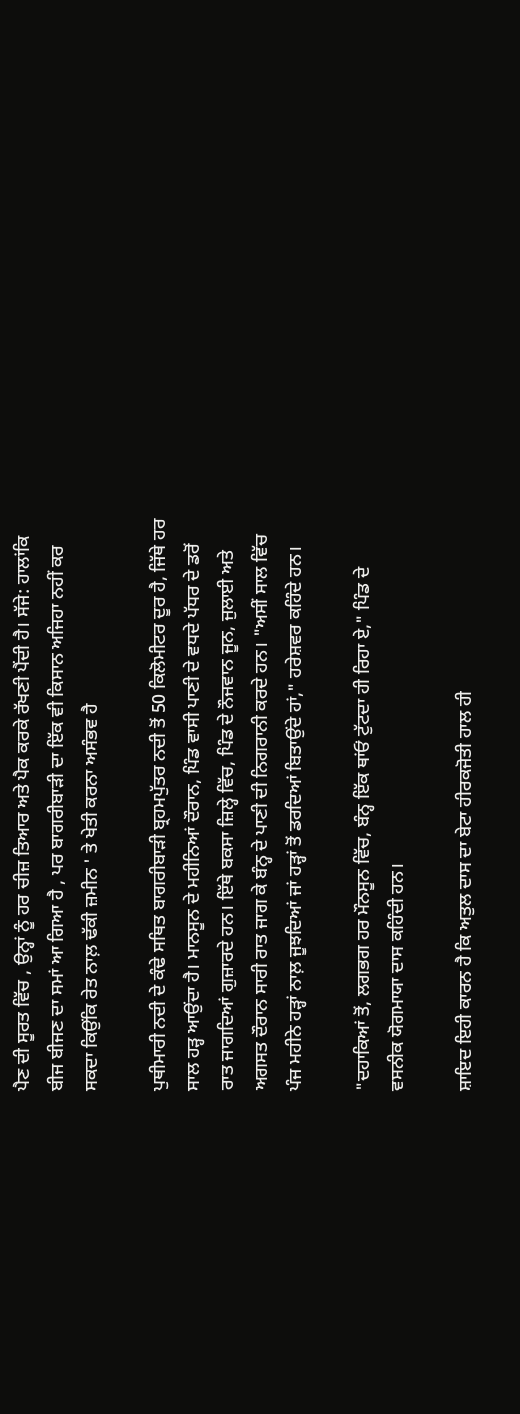ਪੈਣ ਦੀ ਸੂਰਤ ਵਿੱਚ , ਉਨ੍ਹਾਂ ਨੂੰ ਹਰ ਚੀਜ਼ ਤਿਆਰ ਅਤੇ ਪੈਕ ਕਰਕੇ ਰੱਖਣੀ ਪੈਂਦੀ ਹੈ। ਸੱਜੇ: ਹਾਲਾਂਕਿ ਬੀਜ ਬੀਜਣ ਦਾ ਸਮਾਂ ਆ ਗਿਆ ਹੈ , ਪਰ ਬਾਗਰੀਬਾੜੀ ਦਾ ਇੱਕ ਵੀ ਕਿਸਾਨ ਅਜਿਹਾ ਨਹੀਂ ਕਰ ਸਕਦਾ ਕਿਉਂਕਿ ਰੇਤ ਨਾਲ਼ ਢੱਕੀ ਜ਼ਮੀਨ ' ਤੇ ਖੇਤੀ ਕਰਨਾ ਅਸੰਭਵ ਹੈ

ਪੁਥੀਮਾਰੀ ਨਦੀ ਦੇ ਕੰਢੇ ਸਥਿਤ ਬਾਗਰੀਬਾੜੀ ਬ੍ਰਹਮਪੁੱਤਰ ਨਦੀ ਤੋਂ 50 ਕਿਲੋਮੀਟਰ ਦੂਰ ਹੈ, ਜਿੱਥੇ ਹਰ ਸਾਲ ਹੜ੍ਹ ਆਉਂਦਾ ਹੈ। ਮਾਨਸੂਨ ਦੇ ਮਹੀਨਿਆਂ ਦੌਰਾਨ, ਪਿੰਡ ਵਾਸੀ ਪਾਣੀ ਦੇ ਵਧਦੇ ਪੱਧਰ ਦੇ ਡਰੋਂ ਰਾਤ ਜਾਗਦਿਆਂ ਗੁਜ਼ਾਰਦੇ ਹਨ। ਇੱਥੇ ਬਕਸਾ ਜ਼ਿਲ੍ਹੇ ਵਿੱਚ, ਪਿੰਡ ਦੇ ਨੌਜਵਾਨ ਜੂਨ, ਜੁਲਾਈ ਅਤੇ ਅਗਸਤ ਦੌਰਾਨ ਸਾਰੀ ਰਾਤ ਜਾਗ ਕੇ ਬੰਨ੍ਹ ਦੇ ਪਾਣੀ ਦੀ ਨਿਗਰਾਨੀ ਕਰਦੇ ਹਨ। "ਅਸੀਂ ਸਾਲ ਵਿੱਚ ਪੰਜ ਮਹੀਨੇ ਹੜ੍ਹਾਂ ਨਾਲ਼ ਜੂਝਦਿਆਂ ਜਾਂ ਹੜ੍ਹਾਂ ਤੋਂ ਡਰਦਿਆਂ ਬਿਤਾਉਂਦੇ ਹਾਂ," ਹਰੇਸ਼ਵਰ ਕਹਿੰਦੇ ਹਨ।

"ਦਹਾਕਿਆਂ ਤੋਂ, ਲਗਭਗ ਹਰ ਮੌਨਸੂਨ ਵਿੱਚ, ਬੰਨ੍ਹ ਇੱਕ ਥਾਂਓਂ ਟੁੱਟਦਾ ਹੀ ਰਿਹਾ ਏ," ਪਿੰਡ ਦੇ ਵਸਨੀਕ ਯੋਗਮਾਯਾ ਦਾਸ ਕਹਿੰਦੀ ਹਨ।

ਸ਼ਾਇਦ ਇਹੀ ਕਾਰਨ ਹੈ ਕਿ ਅਤੁਲ ਦਾਸ ਦਾ ਬੇਟਾ ਹੀਰਕਜੋਤੀ ਹਾਲ ਹੀ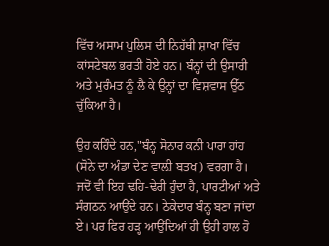ਵਿੱਚ ਅਸਾਮ ਪੁਲਿਸ ਦੀ ਨਿਹੱਥੀ ਸ਼ਾਖਾ ਵਿੱਚ ਕਾਂਸਟੇਬਲ ਭਰਤੀ ਹੋਏ ਹਨ। ਬੰਨ੍ਹਾਂ ਦੀ ਉਸਾਰੀ ਅਤੇ ਮੁਰੰਮਤ ਨੂੰ ਲੈ ਕੇ ਉਨ੍ਹਾਂ ਦਾ ਵਿਸ਼ਵਾਸ ਉੱਠ ਚੁੱਕਿਆ ਹੈ।

ਉਹ ਕਹਿੰਦੇ ਹਨ,"ਬੰਨ੍ਹ ਸੋਨਾਰ ਕਨੀ ਪਾਰਾ ਹਾਂਹ (ਸੋਨੇ ਦਾ ਅੰਡਾ ਦੇਣ ਵਾਲ਼ੀ ਬਤਖ) ਵਰਗਾ ਹੈ। ਜਦੋਂ ਵੀ ਇਹ ਢਹਿ-ਢੇਰੀ ਹੁੰਦਾ ਹੈ, ਪਾਰਟੀਆਂ ਅਤੇ ਸੰਗਠਨ ਆਉਂਦੇ ਹਨ। ਠੇਕੇਦਾਰ ਬੰਨ੍ਹ ਬਣਾ ਜਾਂਦਾ ਏ। ਪਰ ਫਿਰ ਹੜ੍ਹ ਆਉਂਦਿਆਂ ਹੀ ਉਹੀ ਹਾਲ ਹੋ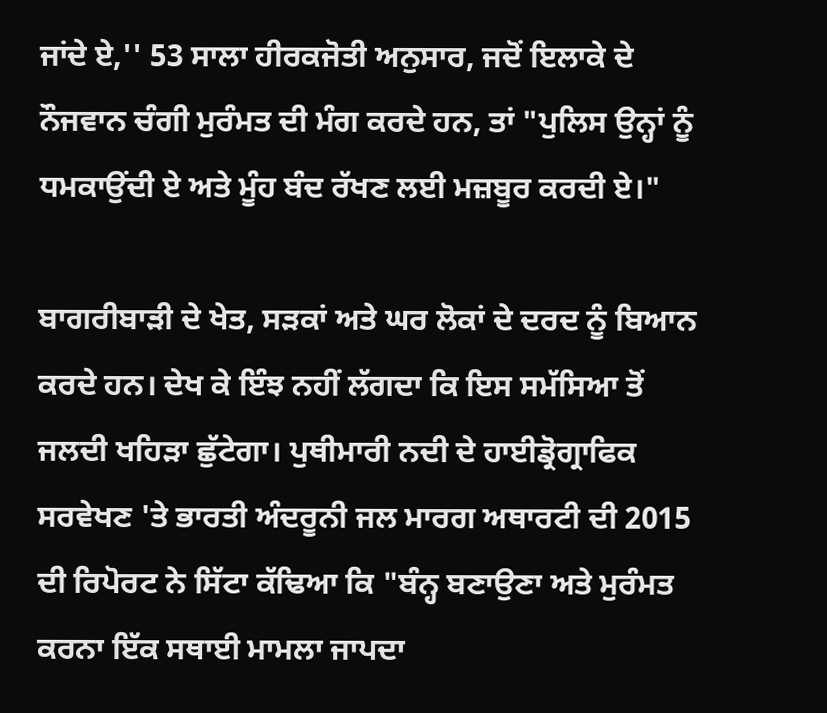ਜਾਂਦੇ ਏ,'' 53 ਸਾਲਾ ਹੀਰਕਜੋਤੀ ਅਨੁਸਾਰ, ਜਦੋਂ ਇਲਾਕੇ ਦੇ ਨੌਜਵਾਨ ਚੰਗੀ ਮੁਰੰਮਤ ਦੀ ਮੰਗ ਕਰਦੇ ਹਨ, ਤਾਂ "ਪੁਲਿਸ ਉਨ੍ਹਾਂ ਨੂੰ ਧਮਕਾਉਂਦੀ ਏ ਅਤੇ ਮੂੰਹ ਬੰਦ ਰੱਖਣ ਲਈ ਮਜ਼ਬੂਰ ਕਰਦੀ ਏ।"

ਬਾਗਰੀਬਾੜੀ ਦੇ ਖੇਤ, ਸੜਕਾਂ ਅਤੇ ਘਰ ਲੋਕਾਂ ਦੇ ਦਰਦ ਨੂੰ ਬਿਆਨ ਕਰਦੇ ਹਨ। ਦੇਖ ਕੇ ਇੰਝ ਨਹੀਂ ਲੱਗਦਾ ਕਿ ਇਸ ਸਮੱਸਿਆ ਤੋਂ ਜਲਦੀ ਖਹਿੜਾ ਛੁੱਟੇਗਾ। ਪੁਥੀਮਾਰੀ ਨਦੀ ਦੇ ਹਾਈਡ੍ਰੋਗ੍ਰਾਫਿਕ ਸਰਵੇਖਣ 'ਤੇ ਭਾਰਤੀ ਅੰਦਰੂਨੀ ਜਲ ਮਾਰਗ ਅਥਾਰਟੀ ਦੀ 2015 ਦੀ ਰਿਪੋਰਟ ਨੇ ਸਿੱਟਾ ਕੱਢਿਆ ਕਿ "ਬੰਨ੍ਹ ਬਣਾਉਣਾ ਅਤੇ ਮੁਰੰਮਤ ਕਰਨਾ ਇੱਕ ਸਥਾਈ ਮਾਮਲਾ ਜਾਪਦਾ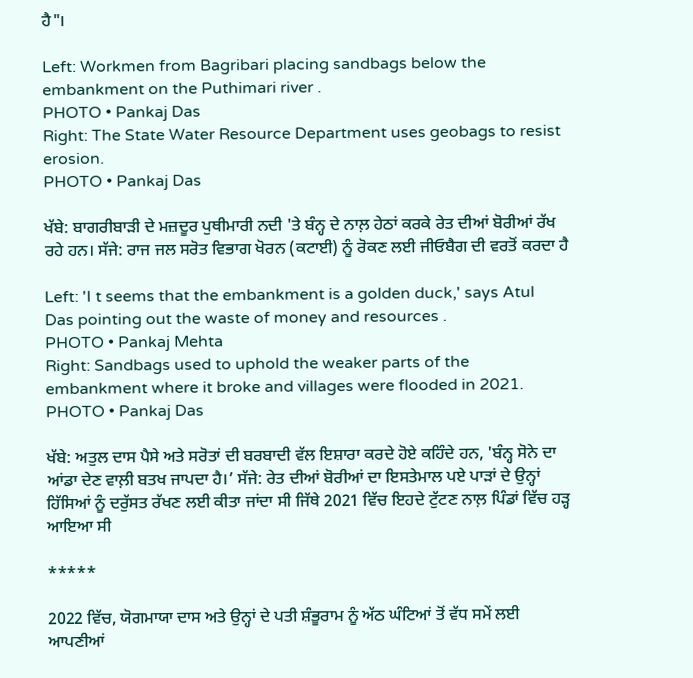ਹੈ"।

Left: Workmen from Bagribari placing sandbags below the embankment on the Puthimari river .
PHOTO • Pankaj Das
Right: The State Water Resource Department uses geobags to resist erosion.
PHOTO • Pankaj Das

ਖੱਬੇ: ਬਾਗਰੀਬਾੜੀ ਦੇ ਮਜ਼ਦੂਰ ਪੁਥੀਮਾਰੀ ਨਦੀ 'ਤੇ ਬੰਨ੍ਹ ਦੇ ਨਾਲ਼ ਹੇਠਾਂ ਕਰਕੇ ਰੇਤ ਦੀਆਂ ਬੋਰੀਆਂ ਰੱਖ ਰਹੇ ਹਨ। ਸੱਜੇ: ਰਾਜ ਜਲ ਸਰੋਤ ਵਿਭਾਗ ਖੋਰਨ (ਕਟਾਈ) ਨੂੰ ਰੋਕਣ ਲਈ ਜੀਓਬੈਗ ਦੀ ਵਰਤੋਂ ਕਰਦਾ ਹੈ

Left: 'I t seems that the embankment is a golden duck,' says Atul Das pointing out the waste of money and resources .
PHOTO • Pankaj Mehta
Right: Sandbags used to uphold the weaker parts of the embankment where it broke and villages were flooded in 2021.
PHOTO • Pankaj Das

ਖੱਬੇ: ਅਤੁਲ ਦਾਸ ਪੈਸੇ ਅਤੇ ਸਰੋਤਾਂ ਦੀ ਬਰਬਾਦੀ ਵੱਲ ਇਸ਼ਾਰਾ ਕਰਦੇ ਹੋਏ ਕਹਿੰਦੇ ਹਨ, 'ਬੰਨ੍ਹ ਸੋਨੇ ਦਾ ਆਂਡਾ ਦੇਣ ਵਾਲ਼ੀ ਬਤਖ ਜਾਪਦਾ ਹੈ।’ ਸੱਜੇ: ਰੇਤ ਦੀਆਂ ਬੋਰੀਆਂ ਦਾ ਇਸਤੇਮਾਲ ਪਏ ਪਾੜਾਂ ਦੇ ਉਨ੍ਹਾਂ ਹਿੱਸਿਆਂ ਨੂੰ ਦਰੁੱਸਤ ਰੱਖਣ ਲਈ ਕੀਤਾ ਜਾਂਦਾ ਸੀ ਜਿੱਥੇ 2021 ਵਿੱਚ ਇਹਦੇ ਟੁੱਟਣ ਨਾਲ਼ ਪਿੰਡਾਂ ਵਿੱਚ ਹੜ੍ਹ ਆਇਆ ਸੀ

*****

2022 ਵਿੱਚ, ਯੋਗਮਾਯਾ ਦਾਸ ਅਤੇ ਉਨ੍ਹਾਂ ਦੇ ਪਤੀ ਸ਼ੰਭੂਰਾਮ ਨੂੰ ਅੱਠ ਘੰਟਿਆਂ ਤੋਂ ਵੱਧ ਸਮੇਂ ਲਈ ਆਪਣੀਆਂ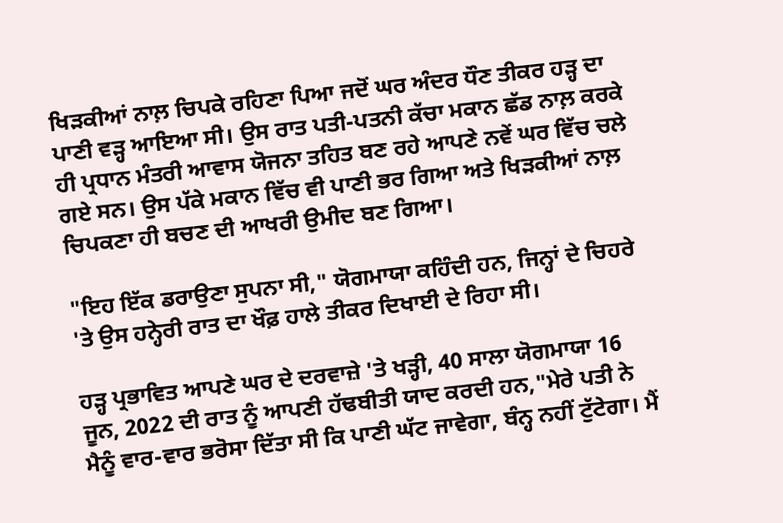ਖਿੜਕੀਆਂ ਨਾਲ਼ ਚਿਪਕੇ ਰਹਿਣਾ ਪਿਆ ਜਦੋਂ ਘਰ ਅੰਦਰ ਧੌਣ ਤੀਕਰ ਹੜ੍ਹ ਦਾ ਪਾਣੀ ਵੜ੍ਹ ਆਇਆ ਸੀ। ਉਸ ਰਾਤ ਪਤੀ-ਪਤਨੀ ਕੱਚਾ ਮਕਾਨ ਛੱਡ ਨਾਲ਼ ਕਰਕੇ ਹੀ ਪ੍ਰਧਾਨ ਮੰਤਰੀ ਆਵਾਸ ਯੋਜਨਾ ਤਹਿਤ ਬਣ ਰਹੇ ਆਪਣੇ ਨਵੇਂ ਘਰ ਵਿੱਚ ਚਲੇ ਗਏ ਸਨ। ਉਸ ਪੱਕੇ ਮਕਾਨ ਵਿੱਚ ਵੀ ਪਾਣੀ ਭਰ ਗਿਆ ਅਤੇ ਖਿੜਕੀਆਂ ਨਾਲ਼ ਚਿਪਕਣਾ ਹੀ ਬਚਣ ਦੀ ਆਖਰੀ ਉਮੀਦ ਬਣ ਗਿਆ।

"ਇਹ ਇੱਕ ਡਰਾਉਣਾ ਸੁਪਨਾ ਸੀ," ਯੋਗਮਾਯਾ ਕਹਿੰਦੀ ਹਨ, ਜਿਨ੍ਹਾਂ ਦੇ ਚਿਹਰੇ 'ਤੇ ਉਸ ਹਨ੍ਹੇਰੀ ਰਾਤ ਦਾ ਖੌਫ਼ ਹਾਲੇ ਤੀਕਰ ਦਿਖਾਈ ਦੇ ਰਿਹਾ ਸੀ।

ਹੜ੍ਹ ਪ੍ਰਭਾਵਿਤ ਆਪਣੇ ਘਰ ਦੇ ਦਰਵਾਜ਼ੇ 'ਤੇ ਖੜ੍ਹੀ, 40 ਸਾਲਾ ਯੋਗਮਾਯਾ 16 ਜੂਨ, 2022 ਦੀ ਰਾਤ ਨੂੰ ਆਪਣੀ ਹੱਢਬੀਤੀ ਯਾਦ ਕਰਦੀ ਹਨ,"ਮੇਰੇ ਪਤੀ ਨੇ ਮੈਨੂੰ ਵਾਰ-ਵਾਰ ਭਰੋਸਾ ਦਿੱਤਾ ਸੀ ਕਿ ਪਾਣੀ ਘੱਟ ਜਾਵੇਗਾ, ਬੰਨ੍ਹ ਨਹੀਂ ਟੁੱਟੇਗਾ। ਮੈਂ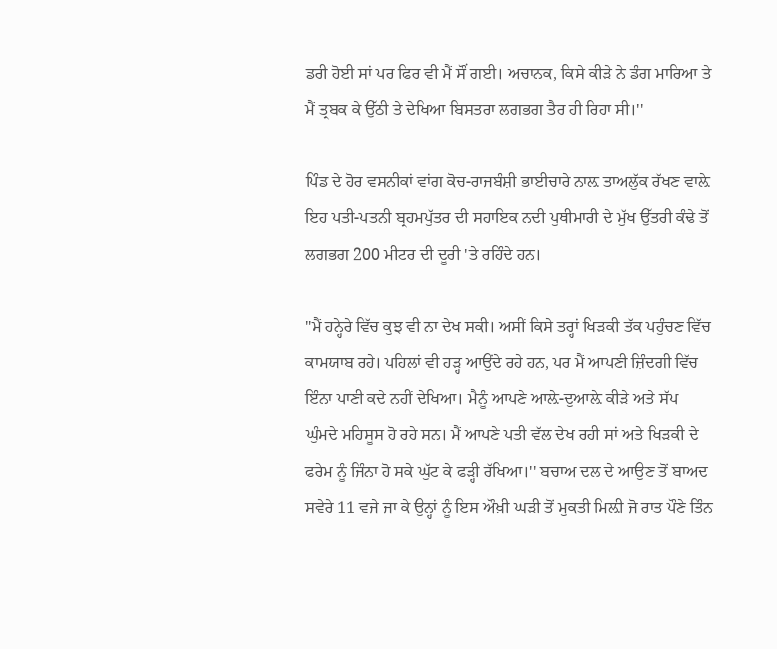ਡਰੀ ਹੋਈ ਸਾਂ ਪਰ ਫਿਰ ਵੀ ਮੈਂ ਸੌਂ ਗਈ। ਅਚਾਨਕ, ਕਿਸੇ ਕੀੜੇ ਨੇ ਡੰਗ ਮਾਰਿਆ ਤੇ ਮੈਂ ਤ੍ਰਬਕ ਕੇ ਉੱਠੀ ਤੇ ਦੇਖਿਆ ਬਿਸਤਰਾ ਲਗਭਗ ਤੈਰ ਹੀ ਰਿਹਾ ਸੀ।''

ਪਿੰਡ ਦੇ ਹੋਰ ਵਸਨੀਕਾਂ ਵਾਂਗ ਕੋਚ-ਰਾਜਬੰਸ਼ੀ ਭਾਈਚਾਰੇ ਨਾਲ਼ ਤਾਅਲੁੱਕ ਰੱਖਣ ਵਾਲ਼ੇ ਇਹ ਪਤੀ-ਪਤਨੀ ਬ੍ਰਹਮਪੁੱਤਰ ਦੀ ਸਹਾਇਕ ਨਦੀ ਪੁਥੀਮਾਰੀ ਦੇ ਮੁੱਖ ਉੱਤਰੀ ਕੰਢੇ ਤੋਂ ਲਗਭਗ 200 ਮੀਟਰ ਦੀ ਦੂਰੀ 'ਤੇ ਰਹਿੰਦੇ ਹਨ।

"ਮੈਂ ਹਨ੍ਹੇਰੇ ਵਿੱਚ ਕੁਝ ਵੀ ਨਾ ਦੇਖ ਸਕੀ। ਅਸੀਂ ਕਿਸੇ ਤਰ੍ਹਾਂ ਖਿੜਕੀ ਤੱਕ ਪਹੁੰਚਣ ਵਿੱਚ ਕਾਮਯਾਬ ਰਹੇ। ਪਹਿਲਾਂ ਵੀ ਹੜ੍ਹ ਆਉਂਦੇ ਰਹੇ ਹਨ, ਪਰ ਮੈਂ ਆਪਣੀ ਜ਼ਿੰਦਗੀ ਵਿੱਚ ਇੰਨਾ ਪਾਣੀ ਕਦੇ ਨਹੀਂ ਦੇਖਿਆ। ਮੈਨੂੰ ਆਪਣੇ ਆਲ਼ੇ-ਦੁਆਲ਼ੇ ਕੀੜੇ ਅਤੇ ਸੱਪ ਘੁੰਮਦੇ ਮਹਿਸੂਸ ਹੋ ਰਹੇ ਸਨ। ਮੈਂ ਆਪਣੇ ਪਤੀ ਵੱਲ ਦੇਖ ਰਹੀ ਸਾਂ ਅਤੇ ਖਿੜਕੀ ਦੇ ਫਰੇਮ ਨੂੰ ਜਿੰਨਾ ਹੋ ਸਕੇ ਘੁੱਟ ਕੇ ਫੜ੍ਹੀ ਰੱਖਿਆ।'' ਬਚਾਅ ਦਲ ਦੇ ਆਉਣ ਤੋਂ ਬਾਅਦ ਸਵੇਰੇ 11 ਵਜੇ ਜਾ ਕੇ ਉਨ੍ਹਾਂ ਨੂੰ ਇਸ ਔਖ਼ੀ ਘੜੀ ਤੋਂ ਮੁਕਤੀ ਮਿਲ਼ੀ ਜੋ ਰਾਤ ਪੌਣੇ ਤਿੰਨ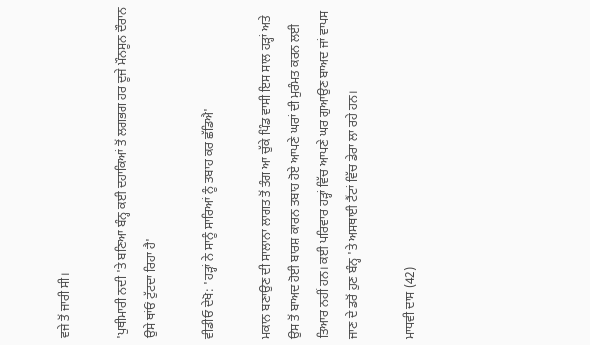ਵਜੇ ਤੋਂ ਜਾਰੀ ਸੀ।

'ਪੁਥੀਮਾਰੀ ਨਦੀ 'ਤੇ ਬਣਿਆ ਬੰਨ੍ਹ ਕਈ ਦਹਾਕਿਆਂ ਤੋਂ ਲਗਭਗ ਹਰ ਦੂਜੇ ਮੌਨਸੂਨ ਦੌਰਾਨ ਉਸੇ ਥਾਂਓਂ ਟੁੱਟਦਾ ਰਿਹਾ ਹੈ'

ਵੀਡੀਓ ਦੇਖੋ: 'ਹੜ੍ਹਾਂ ਨੇ ਸਾਨੂੰ ਸਾਰਿਆਂ ਨੂੰ ਤਬਾਹ ਕਰ ਛੱਡਿਐ'

ਮਕਾਨ ਬਣਾਉਣ ਦੀ ਸਾਲਾਨਾ ਲਾਗਤ ਤੋਂ ਤੰਗ ਆ ਚੁੱਕੇ ਪਿੰਡ ਵਾਸੀ ਇਸ ਸਾਲ ਹੜ੍ਹਾਂ ਅਤੇ ਉਸ ਤੋਂ ਬਾਅਦ ਹੋਈ ਬਾਰਸ਼ ਕਾਰਨ ਤਬਾਹ ਹੋਏ ਆਪਣੇ ਘਰਾਂ ਦੀ ਮੁਰੰਮਤ ਕਰਨ ਲਈ ਤਿਆਰ ਨਹੀਂ ਹਨ। ਕਈ ਪਰਿਵਾਰ ਹੜ੍ਹਾਂ ਵਿੱਚ ਆਪਣੇ ਘਰ ਗੁਆਉਣ ਬਾਅਦ ਜਾਂ ਵਾਪਸ ਜਾਣ ਦੇ ਡਰੋਂ ਹੁਣ ਬੰਨ੍ਹ 'ਤੇ ਅਸਥਾਈ ਟੈਂਟਾਂ ਵਿੱਚ ਡੇਰਾ ਲਾ ਰਹੇ ਹਨ।

ਮਾਧਵੀ ਦਾਸ (42)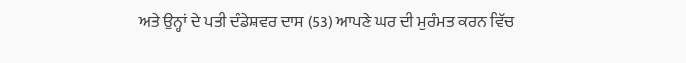ਅਤੇ ਉਨ੍ਹਾਂ ਦੇ ਪਤੀ ਦੰਡੇਸ਼ਵਰ ਦਾਸ (53) ਆਪਣੇ ਘਰ ਦੀ ਮੁਰੰਮਤ ਕਰਨ ਵਿੱਚ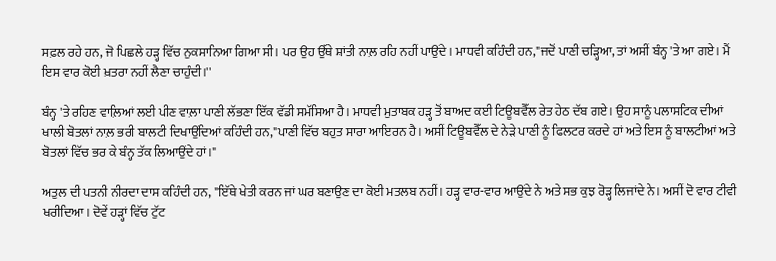ਸਫ਼ਲ ਰਹੇ ਹਨ, ਜੋ ਪਿਛਲੇ ਹੜ੍ਹ ਵਿੱਚ ਨੁਕਸਾਨਿਆ ਗਿਆ ਸੀ। ਪਰ ਉਹ ਉੱਥੇ ਸ਼ਾਂਤੀ ਨਾਲ਼ ਰਹਿ ਨਹੀਂ ਪਾਉਂਦੇ। ਮਾਧਵੀ ਕਹਿੰਦੀ ਹਨ,"ਜਦੋਂ ਪਾਣੀ ਚੜ੍ਹਿਆ, ਤਾਂ ਅਸੀਂ ਬੰਨ੍ਹ 'ਤੇ ਆ ਗਏ। ਮੈਂ ਇਸ ਵਾਰ ਕੋਈ ਖ਼ਤਰਾ ਨਹੀਂ ਲੈਣਾ ਚਾਹੁੰਦੀ।''

ਬੰਨ੍ਹ 'ਤੇ ਰਹਿਣ ਵਾਲ਼ਿਆਂ ਲਈ ਪੀਣ ਵਾਲ਼ਾ ਪਾਣੀ ਲੱਭਣਾ ਇੱਕ ਵੱਡੀ ਸਮੱਸਿਆ ਹੈ। ਮਾਧਵੀ ਮੁਤਾਬਕ ਹੜ੍ਹ ਤੋਂ ਬਾਅਦ ਕਈ ਟਿਊਬਵੈੱਲ ਰੇਤ ਹੇਠ ਦੱਬ ਗਏ। ਉਹ ਸਾਨੂੰ ਪਲਾਸਟਿਕ ਦੀਆਂ ਖਾਲੀ ਬੋਤਲਾਂ ਨਾਲ਼ ਭਰੀ ਬਾਲਟੀ ਦਿਖਾਉਂਦਿਆਂ ਕਹਿੰਦੀ ਹਨ,"ਪਾਣੀ ਵਿੱਚ ਬਹੁਤ ਸਾਰਾ ਆਇਰਨ ਹੈ। ਅਸੀਂ ਟਿਊਬਵੈੱਲ ਦੇ ਨੇੜੇ ਪਾਣੀ ਨੂੰ ਫਿਲਟਰ ਕਰਦੇ ਹਾਂ ਅਤੇ ਇਸ ਨੂੰ ਬਾਲਟੀਆਂ ਅਤੇ ਬੋਤਲਾਂ ਵਿੱਚ ਭਰ ਕੇ ਬੰਨ੍ਹ ਤੱਕ ਲਿਆਉਂਦੇ ਹਾਂ।"

ਅਤੁਲ ਦੀ ਪਤਨੀ ਨੀਰਦਾ ਦਾਸ ਕਹਿੰਦੀ ਹਨ, "ਇੱਥੇ ਖੇਤੀ ਕਰਨ ਜਾਂ ਘਰ ਬਣਾਉਣ ਦਾ ਕੋਈ ਮਤਲਬ ਨਹੀਂ। ਹੜ੍ਹ ਵਾਰ-ਵਾਰ ਆਉਂਦੇ ਨੇ ਅਤੇ ਸਭ ਕੁਝ ਰੋੜ੍ਹ ਲਿਜਾਂਦੇ ਨੇ। ਅਸੀਂ ਦੋ ਵਾਰ ਟੀਵੀ ਖਰੀਦਿਆ। ਦੋਵੇਂ ਹੜ੍ਹਾਂ ਵਿੱਚ ਟੁੱਟ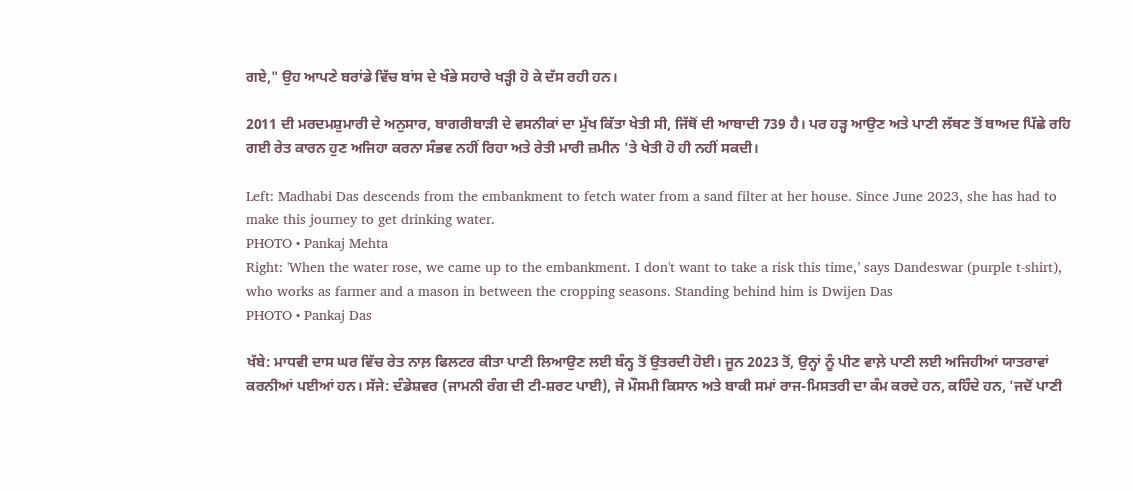ਗਏ," ਉਹ ਆਪਣੇ ਬਰਾਂਡੇ ਵਿੱਚ ਬਾਂਸ ਦੇ ਖੰਭੇ ਸਹਾਰੇ ਖੜ੍ਹੀ ਹੋ ਕੇ ਦੱਸ ਰਹੀ ਹਨ।

2011 ਦੀ ਮਰਦਮਸ਼ੁਮਾਰੀ ਦੇ ਅਨੁਸਾਰ, ਬਾਗਰੀਬਾੜੀ ਦੇ ਵਸਨੀਕਾਂ ਦਾ ਮੁੱਖ ਕਿੱਤਾ ਖੇਤੀ ਸੀ, ਜਿੱਥੋਂ ਦੀ ਆਬਾਦੀ 739 ਹੈ। ਪਰ ਹੜ੍ਹ ਆਉਣ ਅਤੇ ਪਾਣੀ ਲੱਥਣ ਤੋਂ ਬਾਅਦ ਪਿੱਛੇ ਰਹਿ ਗਈ ਰੇਤ ਕਾਰਨ ਹੁਣ ਅਜਿਹਾ ਕਰਨਾ ਸੰਭਵ ਨਹੀਂ ਰਿਹਾ ਅਤੇ ਰੇਤੀ ਮਾਰੀ ਜ਼ਮੀਨ 'ਤੇ ਖੇਤੀ ਹੋ ਹੀ ਨਹੀਂ ਸਕਦੀ।

Left: Madhabi Das descends from the embankment to fetch water from a sand filter at her house. Since June 2023, she has had to make this journey to get drinking water.
PHOTO • Pankaj Mehta
Right: 'When the water rose, we came up to the embankment. I don't want to take a risk this time,’ says Dandeswar (purple t-shirt), who works as farmer and a mason in between the cropping seasons. Standing behind him is Dwijen Das
PHOTO • Pankaj Das

ਖੱਬੇ: ਮਾਧਵੀ ਦਾਸ ਘਰ ਵਿੱਚ ਰੇਤ ਨਾਲ਼ ਫਿਲਟਰ ਕੀਤਾ ਪਾਣੀ ਲਿਆਉਣ ਲਈ ਬੰਨ੍ਹ ਤੋਂ ਉਤਰਦੀ ਹੋਈ। ਜੂਨ 2023 ਤੋਂ, ਉਨ੍ਹਾਂ ਨੂੰ ਪੀਣ ਵਾਲ਼ੇ ਪਾਣੀ ਲਈ ਅਜਿਹੀਆਂ ਯਾਤਰਾਵਾਂ ਕਰਨੀਆਂ ਪਈਆਂ ਹਨ। ਸੱਜੇ: ਦੰਡੇਸ਼ਵਰ (ਜਾਮਨੀ ਰੰਗ ਦੀ ਟੀ-ਸ਼ਰਟ ਪਾਈ), ਜੋ ਮੌਸਮੀ ਕਿਸਾਨ ਅਤੇ ਬਾਕੀ ਸਮਾਂ ਰਾਜ-ਮਿਸਤਰੀ ਦਾ ਕੰਮ ਕਰਦੇ ਹਨ, ਕਹਿੰਦੇ ਹਨ, 'ਜਦੋਂ ਪਾਣੀ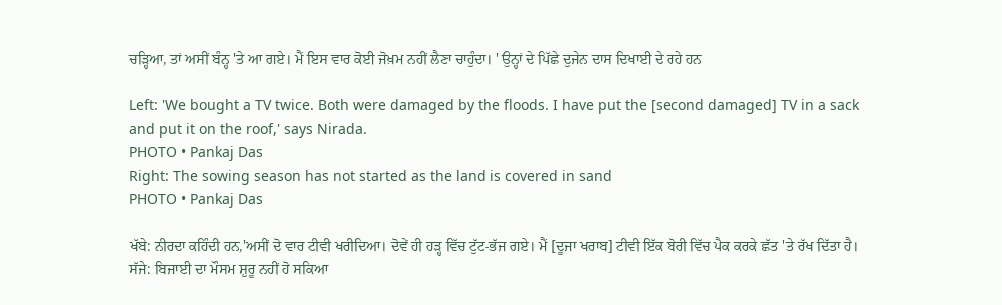ਚੜ੍ਹਿਆ, ਤਾਂ ਅਸੀਂ ਬੰਨ੍ਹ 'ਤੇ ਆ ਗਏ। ਮੈਂ ਇਸ ਵਾਰ ਕੋਈ ਜੋਖ਼ਮ ਨਹੀਂ ਲੈਣਾ ਚਾਹੁੰਦਾ। ' ਉਨ੍ਹਾਂ ਦੇ ਪਿੱਛੇ ਦੁਜੇਨ ਦਾਸ ਦਿਖਾਈ ਦੇ ਰਹੇ ਹਨ

Left: 'We bought a TV twice. Both were damaged by the floods. I have put the [second damaged] TV in a sack and put it on the roof,' says Nirada.
PHOTO • Pankaj Das
Right: The sowing season has not started as the land is covered in sand
PHOTO • Pankaj Das

ਖੱਬੇ: ਨੀਰਦਾ ਕਹਿੰਦੀ ਹਨ,'ਅਸੀਂ ਦੋ ਵਾਰ ਟੀਵੀ ਖਰੀਦਿਆ। ਦੋਵੇਂ ਹੀ ਹੜ੍ਹ ਵਿੱਚ ਟੁੱਟ-ਭੱਜ ਗਏ। ਮੈਂ [ਦੂਜਾ ਖਰਾਬ] ਟੀਵੀ ਇੱਕ ਬੋਰੀ ਵਿੱਚ ਪੈਕ ਕਰਕੇ ਛੱਤ 'ਤੇ ਰੱਖ ਦਿੱਤਾ ਹੈ। ਸੱਜੇ: ਬਿਜਾਈ ਦਾ ਮੌਸਮ ਸ਼ੁਰੂ ਨਹੀਂ ਹੋ ਸਕਿਆ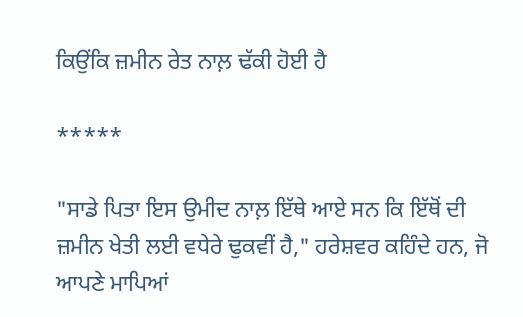ਕਿਉਂਕਿ ਜ਼ਮੀਨ ਰੇਤ ਨਾਲ਼ ਢੱਕੀ ਹੋਈ ਹੈ

*****

"ਸਾਡੇ ਪਿਤਾ ਇਸ ਉਮੀਦ ਨਾਲ਼ ਇੱਥੇ ਆਏ ਸਨ ਕਿ ਇੱਥੋਂ ਦੀ ਜ਼ਮੀਨ ਖੇਤੀ ਲਈ ਵਧੇਰੇ ਢੁਕਵੀਂ ਹੈ," ਹਰੇਸ਼ਵਰ ਕਹਿੰਦੇ ਹਨ, ਜੋ ਆਪਣੇ ਮਾਪਿਆਂ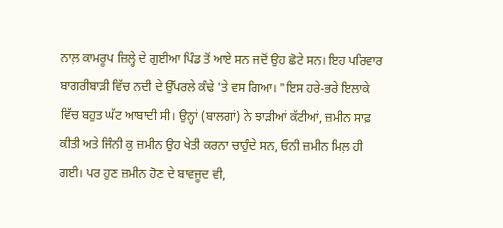ਨਾਲ਼ ਕਾਮਰੂਪ ਜ਼ਿਲ੍ਹੇ ਦੇ ਗੁਈਆ ਪਿੰਡ ਤੋਂ ਆਏ ਸਨ ਜਦੋਂ ਉਹ ਛੋਟੇ ਸਨ। ਇਹ ਪਰਿਵਾਰ ਬਾਗਰੀਬਾੜੀ ਵਿੱਚ ਨਦੀ ਦੇ ਉੱਪਰਲੇ ਕੰਢੇ 'ਤੇ ਵਸ ਗਿਆ। "ਇਸ ਹਰੇ-ਭਰੇ ਇਲਾਕੇ ਵਿੱਚ ਬਹੁਤ ਘੱਟ ਆਬਾਦੀ ਸੀ। ਉਨ੍ਹਾਂ (ਬਾਲਗਾਂ) ਨੇ ਝਾੜੀਆਂ ਕੱਟੀਆਂ, ਜ਼ਮੀਨ ਸਾਫ਼ ਕੀਤੀ ਅਤੇ ਜਿੰਨੀ ਕੁ ਜ਼ਮੀਨ ਉਹ ਖੇਤੀ ਕਰਨਾ ਚਾਹੁੰਦੇ ਸਨ, ਓਨੀ ਜ਼ਮੀਨ ਮਿਲ਼ ਹੀ ਗਈ। ਪਰ ਹੁਣ ਜ਼ਮੀਨ ਹੋਣ ਦੇ ਬਾਵਜੂਦ ਵੀ,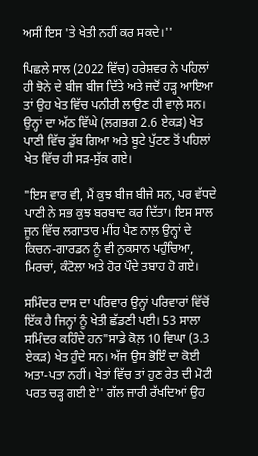ਅਸੀਂ ਇਸ 'ਤੇ ਖੇਤੀ ਨਹੀਂ ਕਰ ਸਕਦੇ।''

ਪਿਛਲੇ ਸਾਲ (2022 ਵਿੱਚ) ਹਰੇਸ਼ਵਰ ਨੇ ਪਹਿਲਾਂ ਹੀ ਝੋਨੇ ਦੇ ਬੀਜ ਬੀਜ ਦਿੱਤੇ ਅਤੇ ਜਦੋਂ ਹੜ੍ਹ ਆਇਆ ਤਾਂ ਉਹ ਖੇਤ ਵਿੱਚ ਪਨੀਰੀ ਲਾਉਣ ਹੀ ਵਾਲ਼ੇ ਸਨ। ਉਨ੍ਹਾਂ ਦਾ ਅੱਠ ਵਿੱਘੇ (ਲਗਭਗ 2.6 ਏਕੜ) ਖੇਤ ਪਾਣੀ ਵਿੱਚ ਡੁੱਬ ਗਿਆ ਅਤੇ ਬੂਟੇ ਪੁੱਟਣ ਤੋਂ ਪਹਿਲਾਂ ਖੇਤ ਵਿੱਚ ਹੀ ਸੜ-ਸੁੱਕ ਗਏ।

"ਇਸ ਵਾਰ ਵੀ, ਮੈਂ ਕੁਝ ਬੀਜ ਬੀਜੇ ਸਨ, ਪਰ ਵੱਧਦੇ ਪਾਣੀ ਨੇ ਸਭ ਕੁਝ ਬਰਬਾਦ ਕਰ ਦਿੱਤਾ। ਇਸ ਸਾਲ ਜੂਨ ਵਿੱਚ ਲਗਾਤਾਰ ਮੀਂਹ ਪੈਣ ਨਾਲ਼ ਉਨ੍ਹਾਂ ਦੇ ਕਿਚਨ-ਗਾਰਡਨ ਨੂੰ ਵੀ ਨੁਕਸਾਨ ਪਹੁੰਚਿਆ, ਮਿਰਚਾਂ, ਕੰਟੋਲਾ ਅਤੇ ਹੋਰ ਪੌਦੇ ਤਬਾਹ ਹੋ ਗਏ।

ਸਮਿੰਦਰ ਦਾਸ ਦਾ ਪਰਿਵਾਰ ਉਨ੍ਹਾਂ ਪਰਿਵਾਰਾਂ ਵਿੱਚੋਂ ਇੱਕ ਹੈ ਜਿਨ੍ਹਾਂ ਨੂੰ ਖੇਤੀ ਛੱਡਣੀ ਪਈ। 53 ਸਾਲਾ ਸਮਿੰਦਰ ਕਹਿੰਦੇ ਹਨ"ਸਾਡੇ ਕੋਲ਼ 10 ਵਿਘਾ (3.3 ਏਕੜ) ਖੇਤ ਹੁੰਦੇ ਸਨ। ਅੱਜ ਉਸ ਭੋਇੰ ਦਾ ਕੋਈ ਅਤਾ-ਪਤਾ ਨਹੀਂ। ਖੇਤਾਂ ਵਿੱਚ ਤਾਂ ਹੁਣ ਰੇਤ ਦੀ ਮੋਟੀ ਪਰਤ ਚੜ੍ਹ ਗਈ ਏ'' ਗੱਲ ਜਾਰੀ ਰੱਖਦਿਆਂ ਉਹ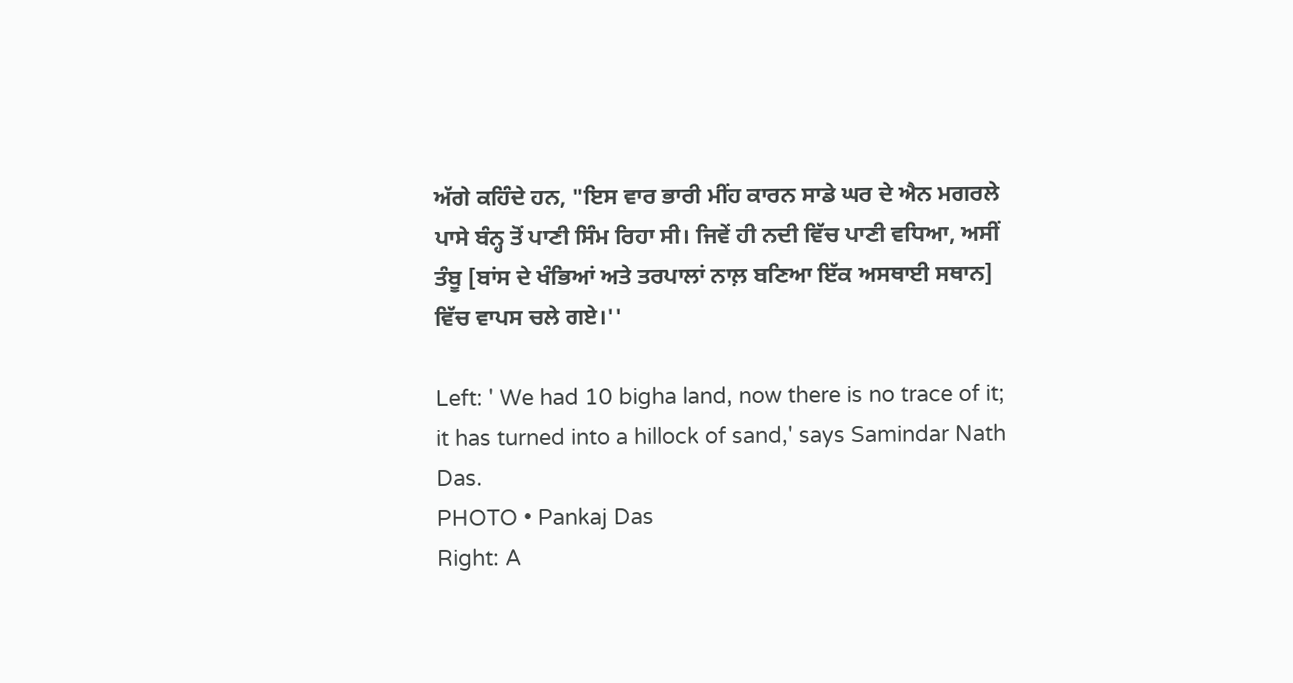ਅੱਗੇ ਕਹਿੰਦੇ ਹਨ, "ਇਸ ਵਾਰ ਭਾਰੀ ਮੀਂਹ ਕਾਰਨ ਸਾਡੇ ਘਰ ਦੇ ਐਨ ਮਗਰਲੇ ਪਾਸੇ ਬੰਨ੍ਹ ਤੋਂ ਪਾਣੀ ਸਿੰਮ ਰਿਹਾ ਸੀ। ਜਿਵੇਂ ਹੀ ਨਦੀ ਵਿੱਚ ਪਾਣੀ ਵਧਿਆ, ਅਸੀਂ ਤੰਬੂ [ਬਾਂਸ ਦੇ ਖੰਭਿਆਂ ਅਤੇ ਤਰਪਾਲਾਂ ਨਾਲ਼ ਬਣਿਆ ਇੱਕ ਅਸਥਾਈ ਸਥਾਨ] ਵਿੱਚ ਵਾਪਸ ਚਲੇ ਗਏ।''

Left: ' We had 10 bigha land, now there is no trace of it;  it has turned into a hillock of sand,' says Samindar Nath Das.
PHOTO • Pankaj Das
Right: A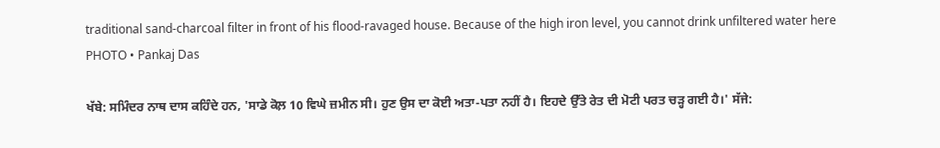traditional sand-charcoal filter in front of his flood-ravaged house. Because of the high iron level, you cannot drink unfiltered water here
PHOTO • Pankaj Das

ਖੱਬੇ: ਸਮਿੰਦਰ ਨਾਥ ਦਾਸ ਕਹਿੰਦੇ ਹਨ, 'ਸਾਡੇ ਕੋਲ਼ 10 ਵਿਘੇ ਜ਼ਮੀਨ ਸੀ। ਹੁਣ ਉਸ ਦਾ ਕੋਈ ਅਤਾ-ਪਤਾ ਨਹੀਂ ਹੈ। ਇਹਦੇ ਉੱਤੇ ਰੇਤ ਦੀ ਮੋਟੀ ਪਰਤ ਚੜ੍ਹ ਗਈ ਹੈ।' ਸੱਜੇ: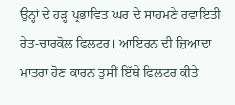ਉਨ੍ਹਾਂ ਦੇ ਹੜ੍ਹ ਪ੍ਰਭਾਵਿਤ ਘਰ ਦੇ ਸਾਹਮਣੇ ਰਵਾਇਤੀ ਰੇਤ-ਚਾਰਕੋਲ ਫਿਲਟਰ। ਆਇਰਨ ਦੀ ਜ਼ਿਆਦਾ ਮਾਤਰਾ ਹੋਣ ਕਾਰਨ ਤੁਸੀਂ ਇੱਥੇ ਫਿਲਟਰ ਕੀਤੇ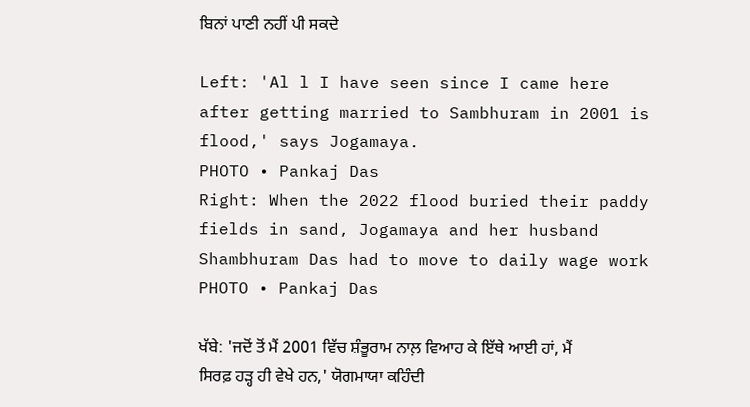ਬਿਨਾਂ ਪਾਣੀ ਨਹੀਂ ਪੀ ਸਕਦੇ

Left: 'Al l I have seen since I came here after getting married to Sambhuram in 2001 is flood,' says Jogamaya.
PHOTO • Pankaj Das
Right: When the 2022 flood buried their paddy fields in sand, Jogamaya and her husband Shambhuram Das had to move to daily wage work
PHOTO • Pankaj Das

ਖੱਬੇ: 'ਜਦੋਂ ਤੋਂ ਮੈਂ 2001 ਵਿੱਚ ਸ਼ੰਭੂਰਾਮ ਨਾਲ਼ ਵਿਆਹ ਕੇ ਇੱਥੇ ਆਈ ਹਾਂ, ਮੈਂ ਸਿਰਫ਼ ਹੜ੍ਹ ਹੀ ਵੇਖੇ ਹਨ,' ਯੋਗਮਾਯਾ ਕਹਿੰਦੀ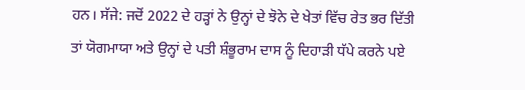ਹਨ। ਸੱਜੇ: ਜਦੋਂ 2022 ਦੇ ਹੜ੍ਹਾਂ ਨੇ ਉਨ੍ਹਾਂ ਦੇ ਝੋਨੇ ਦੇ ਖੇਤਾਂ ਵਿੱਚ ਰੇਤ ਭਰ ਦਿੱਤੀ ਤਾਂ ਯੋਗਮਾਯਾ ਅਤੇ ਉਨ੍ਹਾਂ ਦੇ ਪਤੀ ਸ਼ੰਭੂਰਾਮ ਦਾਸ ਨੂੰ ਦਿਹਾੜੀ ਧੱਪੇ ਕਰਨੇ ਪਏ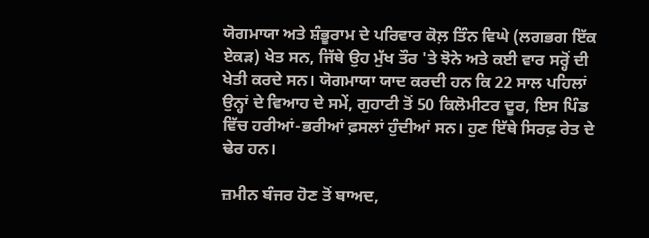ਯੋਗਮਾਯਾ ਅਤੇ ਸ਼ੰਭੂਰਾਮ ਦੇ ਪਰਿਵਾਰ ਕੋਲ਼ ਤਿੰਨ ਵਿਘੇ (ਲਗਭਗ ਇੱਕ ਏਕੜ) ਖੇਤ ਸਨ, ਜਿੱਥੇ ਉਹ ਮੁੱਖ ਤੌਰ 'ਤੇ ਝੋਨੇ ਅਤੇ ਕਈ ਵਾਰ ਸਰ੍ਹੋਂ ਦੀ ਖੇਤੀ ਕਰਦੇ ਸਨ। ਯੋਗਮਾਯਾ ਯਾਦ ਕਰਦੀ ਹਨ ਕਿ 22 ਸਾਲ ਪਹਿਲਾਂ ਉਨ੍ਹਾਂ ਦੇ ਵਿਆਹ ਦੇ ਸਮੇਂ, ਗੁਹਾਟੀ ਤੋਂ 50 ਕਿਲੋਮੀਟਰ ਦੂਰ, ਇਸ ਪਿੰਡ ਵਿੱਚ ਹਰੀਆਂ-ਭਰੀਆਂ ਫ਼ਸਲਾਂ ਹੁੰਦੀਆਂ ਸਨ। ਹੁਣ ਇੱਥੇ ਸਿਰਫ਼ ਰੇਤ ਦੇ ਢੇਰ ਹਨ।

ਜ਼ਮੀਨ ਬੰਜਰ ਹੋਣ ਤੋਂ ਬਾਅਦ,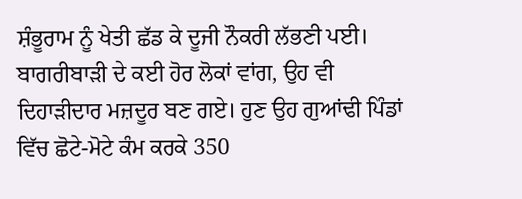ਸ਼ੰਭੂਰਾਮ ਨੂੰ ਖੇਤੀ ਛੱਡ ਕੇ ਦੂਜੀ ਨੌਕਰੀ ਲੱਭਣੀ ਪਈ। ਬਾਗਰੀਬਾੜੀ ਦੇ ਕਈ ਹੋਰ ਲੋਕਾਂ ਵਾਂਗ, ਉਹ ਵੀ ਦਿਹਾੜੀਦਾਰ ਮਜ਼ਦੂਰ ਬਣ ਗਏ। ਹੁਣ ਉਹ ਗੁਆਂਢੀ ਪਿੰਡਾਂ ਵਿੱਚ ਛੋਟੇ-ਮੋਟੇ ਕੰਮ ਕਰਕੇ 350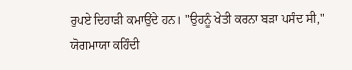ਰੁਪਏ ਦਿਹਾੜੀ ਕਮਾਉਂਦੇ ਹਨ। "ਉਹਨੂੰ ਖੇਤੀ ਕਰਨਾ ਬੜਾ ਪਸੰਦ ਸੀ," ਯੋਗਮਾਯਾ ਕਹਿੰਦੀ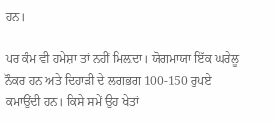ਹਨ।

ਪਰ ਕੰਮ ਵੀ ਹਮੇਸ਼ਾ ਤਾਂ ਨਹੀਂ ਮਿਲ਼ਦਾ। ਯੋਗਮਾਯਾ ਇੱਕ ਘਰੇਲੂ ਨੌਕਰ ਹਨ ਅਤੇ ਦਿਹਾੜੀ ਦੇ ਲਗਭਗ 100-150 ਰੁਪਏ ਕਮਾਉਂਦੀ ਹਨ। ਕਿਸੇ ਸਮੇਂ ਉਹ ਖੇਤਾਂ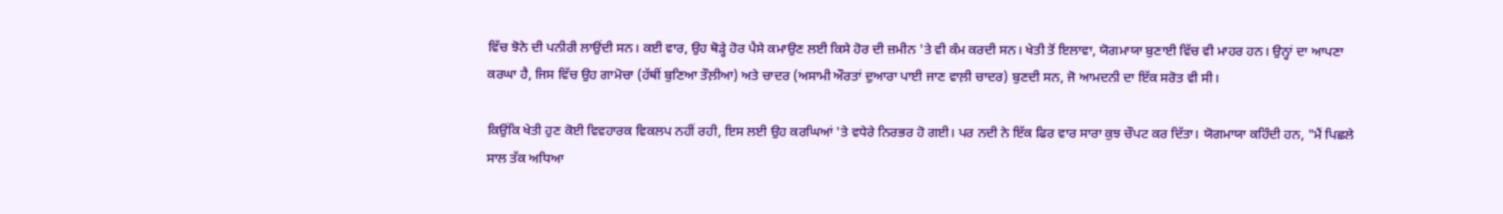ਵਿੱਚ ਝੋਨੇ ਦੀ ਪਨੀਰੀ ਲਾਉਂਦੀ ਸਨ। ਕਈ ਵਾਰ, ਉਹ ਥੋੜ੍ਹੇ ਹੋਰ ਪੈਸੇ ਕਮਾਉਣ ਲਈ ਕਿਸੇ ਹੋਰ ਦੀ ਜ਼ਮੀਨ 'ਤੇ ਵੀ ਕੰਮ ਕਰਦੀ ਸਨ। ਖੇਤੀ ਤੋਂ ਇਲਾਵਾ, ਯੋਗਮਾਯਾ ਬੁਣਾਈ ਵਿੱਚ ਵੀ ਮਾਹਰ ਹਨ। ਉਨ੍ਹਾਂ ਦਾ ਆਪਣਾ ਕਰਘਾ ਹੈ, ਜਿਸ ਵਿੱਚ ਉਹ ਗਾਮੋਚਾ (ਹੱਥੀਂ ਬੁਣਿਆ ਤੌਲ਼ੀਆ) ਅਤੇ ਚਾਦਰ (ਅਸਾਮੀ ਔਰਤਾਂ ਦੁਆਰਾ ਪਾਈ ਜਾਣ ਵਾਲ਼ੀ ਚਾਦਰ) ਬੁਣਦੀ ਸਨ, ਜੋ ਆਮਦਨੀ ਦਾ ਇੱਕ ਸਰੋਤ ਵੀ ਸੀ।

ਕਿਉਂਕਿ ਖੇਤੀ ਹੁਣ ਕੋਈ ਵਿਵਹਾਰਕ ਵਿਕਲਪ ਨਹੀਂ ਰਹੀ, ਇਸ ਲਈ ਉਹ ਕਰਘਿਆਂ 'ਤੇ ਵਧੇਰੇ ਨਿਰਭਰ ਹੋ ਗਈ। ਪਰ ਨਦੀ ਨੇ ਇੱਕ ਫਿਰ ਵਾਰ ਸਾਰਾ ਕੁਝ ਚੌਪਟ ਕਰ ਦਿੱਤਾ। ਯੋਗਮਾਯਾ ਕਹਿੰਦੀ ਹਨ, "ਮੈਂ ਪਿਛਲੇ ਸਾਲ ਤੱਕ ਅਧਿਆ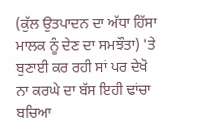(ਕੁੱਲ ਉਤਪਾਦਨ ਦਾ ਅੱਧਾ ਹਿੱਸਾ ਮਾਲਕ ਨੂੰ ਦੇਣ ਦਾ ਸਮਝੌਤਾ) 'ਤੇ ਬੁਣਾਈ ਕਰ ਰਹੀ ਸਾਂ ਪਰ ਦੇਖੋ ਨਾ ਕਰਘੇ ਦਾ ਬੱਸ ਇਹੀ ਢਾਂਚਾ ਬਚਿਆ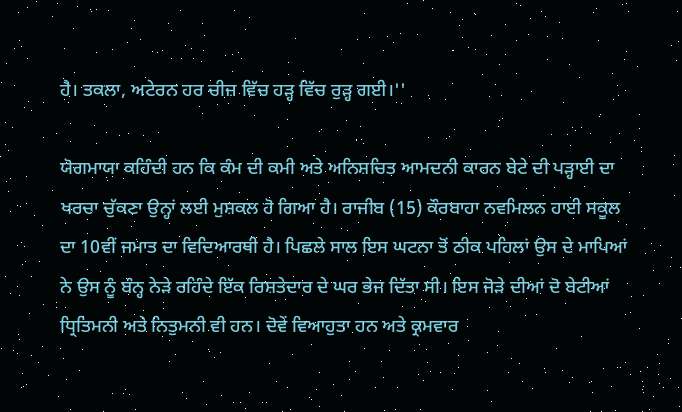ਹੈ। ਤਕਲਾ, ਅਟੇਰਨ ਹਰ ਚੀਜ਼ ਵਿੱਚ ਹੜ੍ਹ ਵਿੱਚ ਰੁੜ੍ਹ ਗਈ।''

ਯੋਗਮਾਯਾ ਕਹਿੰਦੀ ਹਨ ਕਿ ਕੰਮ ਦੀ ਕਮੀ ਅਤੇ ਅਨਿਸ਼ਚਿਤ ਆਮਦਨੀ ਕਾਰਨ ਬੇਟੇ ਦੀ ਪੜ੍ਹਾਈ ਦਾ ਖਰਚਾ ਚੁੱਕਣਾ ਉਨ੍ਹਾਂ ਲਈ ਮੁਸ਼ਕਲ ਹੋ ਗਿਆ ਹੈ। ਰਾਜੀਬ (15) ਕੌਰਬਾਹਾ ਨਵਮਿਲਨ ਹਾਈ ਸਕੂਲ ਦਾ 10ਵੀਂ ਜਮਾਤ ਦਾ ਵਿਦਿਆਰਥੀ ਹੈ। ਪਿਛਲੇ ਸਾਲ ਇਸ ਘਟਨਾ ਤੋਂ ਠੀਕ ਪਹਿਲਾਂ ਉਸ ਦੇ ਮਾਪਿਆਂ ਨੇ ਉਸ ਨੂੰ ਬੰਨ੍ਹ ਨੇੜੇ ਰਹਿੰਦੇ ਇੱਕ ਰਿਸ਼ਤੇਦਾਰ ਦੇ ਘਰ ਭੇਜ ਦਿੱਤਾ ਸੀ। ਇਸ ਜੋੜੇ ਦੀਆਂ ਦੋ ਬੇਟੀਆਂ ਧ੍ਰਿਤਿਮਨੀ ਅਤੇ ਨਿਤੁਮਨੀ ਵੀ ਹਨ। ਦੋਵੇਂ ਵਿਆਹੁਤਾ ਹਨ ਅਤੇ ਕ੍ਰਮਵਾਰ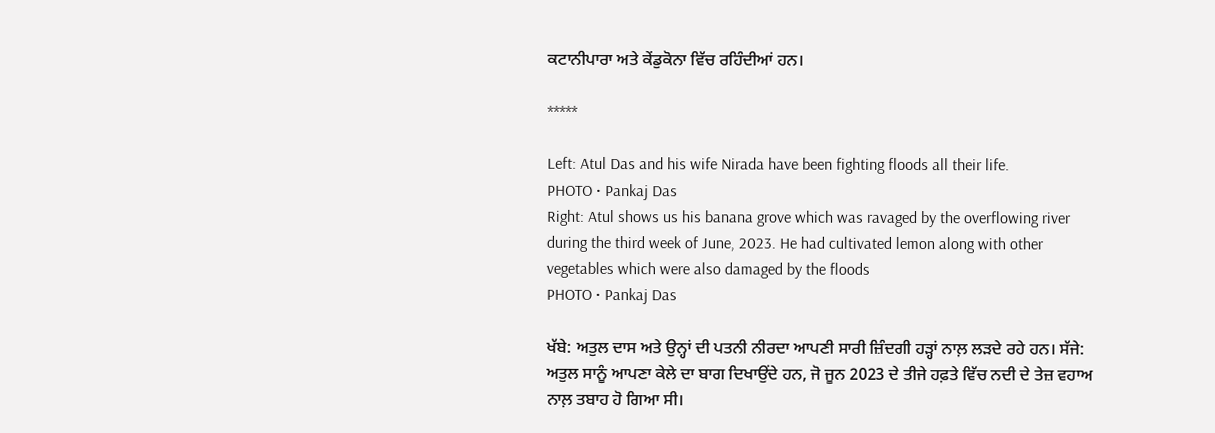ਕਟਾਨੀਪਾਰਾ ਅਤੇ ਕੇਂਡੁਕੋਨਾ ਵਿੱਚ ਰਹਿੰਦੀਆਂ ਹਨ।

*****

Left: Atul Das and his wife Nirada have been fighting floods all their life.
PHOTO • Pankaj Das
Right: Atul shows us his banana grove which was ravaged by the overflowing river during the third week of June, 2023. He had cultivated lemon along with other vegetables which were also damaged by the floods
PHOTO • Pankaj Das

ਖੱਬੇ: ਅਤੁਲ ਦਾਸ ਅਤੇ ਉਨ੍ਹਾਂ ਦੀ ਪਤਨੀ ਨੀਰਦਾ ਆਪਣੀ ਸਾਰੀ ਜ਼ਿੰਦਗੀ ਹੜ੍ਹਾਂ ਨਾਲ਼ ਲੜਦੇ ਰਹੇ ਹਨ। ਸੱਜੇ: ਅਤੁਲ ਸਾਨੂੰ ਆਪਣਾ ਕੇਲੇ ਦਾ ਬਾਗ ਦਿਖਾਉਂਦੇ ਹਨ, ਜੋ ਜੂਨ 2023 ਦੇ ਤੀਜੇ ਹਫ਼ਤੇ ਵਿੱਚ ਨਦੀ ਦੇ ਤੇਜ਼ ਵਹਾਅ ਨਾਲ਼ ਤਬਾਹ ਹੋ ਗਿਆ ਸੀ।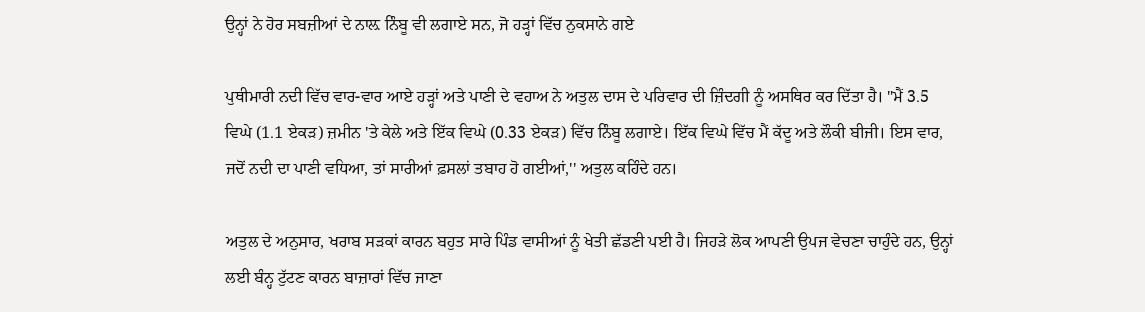ਉਨ੍ਹਾਂ ਨੇ ਹੋਰ ਸਬਜ਼ੀਆਂ ਦੇ ਨਾਲ਼ ਨਿੰਬੂ ਵੀ ਲਗਾਏ ਸਨ, ਜੋ ਹੜ੍ਹਾਂ ਵਿੱਚ ਨੁਕਸਾਨੇ ਗਏ

ਪੁਥੀਮਾਰੀ ਨਦੀ ਵਿੱਚ ਵਾਰ-ਵਾਰ ਆਏ ਹੜ੍ਹਾਂ ਅਤੇ ਪਾਣੀ ਦੇ ਵਹਾਅ ਨੇ ਅਤੁਲ ਦਾਸ ਦੇ ਪਰਿਵਾਰ ਦੀ ਜ਼ਿੰਦਗੀ ਨੂੰ ਅਸਥਿਰ ਕਰ ਦਿੱਤਾ ਹੈ। "ਮੈਂ 3.5 ਵਿਘੇ (1.1 ਏਕੜ) ਜ਼ਮੀਨ 'ਤੇ ਕੇਲੇ ਅਤੇ ਇੱਕ ਵਿਘੇ (0.33 ਏਕੜ) ਵਿੱਚ ਨਿੰਬੂ ਲਗਾਏ। ਇੱਕ ਵਿਘੇ ਵਿੱਚ ਮੈਂ ਕੱਦੂ ਅਤੇ ਲੌਕੀ ਬੀਜੀ। ਇਸ ਵਾਰ, ਜਦੋਂ ਨਦੀ ਦਾ ਪਾਣੀ ਵਧਿਆ, ਤਾਂ ਸਾਰੀਆਂ ਫ਼ਸਲਾਂ ਤਬਾਹ ਹੋ ਗਈਆਂ,'' ਅਤੁਲ ਕਹਿੰਦੇ ਹਨ।

ਅਤੁਲ ਦੇ ਅਨੁਸਾਰ, ਖਰਾਬ ਸੜਕਾਂ ਕਾਰਨ ਬਹੁਤ ਸਾਰੇ ਪਿੰਡ ਵਾਸੀਆਂ ਨੂੰ ਖੇਤੀ ਛੱਡਣੀ ਪਈ ਹੈ। ਜਿਹੜੇ ਲੋਕ ਆਪਣੀ ਉਪਜ ਵੇਚਣਾ ਚਾਹੁੰਦੇ ਹਨ, ਉਨ੍ਹਾਂ ਲਈ ਬੰਨ੍ਹ ਟੁੱਟਣ ਕਾਰਨ ਬਾਜ਼ਾਰਾਂ ਵਿੱਚ ਜਾਣਾ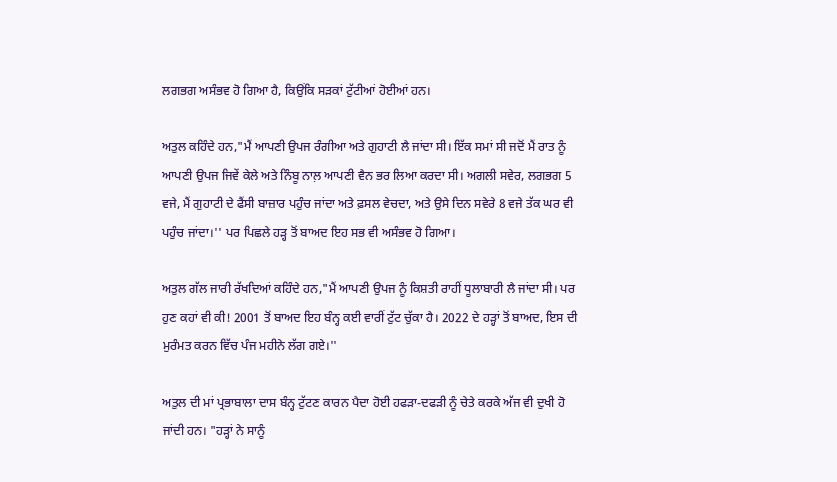ਲਗਭਗ ਅਸੰਭਵ ਹੋ ਗਿਆ ਹੈ, ਕਿਉਂਕਿ ਸੜਕਾਂ ਟੁੱਟੀਆਂ ਹੋਈਆਂ ਹਨ।

ਅਤੁਲ ਕਹਿੰਦੇ ਹਨ,"ਮੈਂ ਆਪਣੀ ਉਪਜ ਰੰਗੀਆ ਅਤੇ ਗੁਹਾਟੀ ਲੈ ਜਾਂਦਾ ਸੀ। ਇੱਕ ਸਮਾਂ ਸੀ ਜਦੋਂ ਮੈਂ ਰਾਤ ਨੂੰ ਆਪਣੀ ਉਪਜ ਜਿਵੇਂ ਕੇਲੇ ਅਤੇ ਨਿੰਬੂ ਨਾਲ਼ ਆਪਣੀ ਵੈਨ ਭਰ ਲਿਆ ਕਰਦਾ ਸੀ। ਅਗਲੀ ਸਵੇਰ, ਲਗਭਗ 5 ਵਜੇ, ਮੈਂ ਗੁਹਾਟੀ ਦੇ ਫੈਂਸੀ ਬਾਜ਼ਾਰ ਪਹੁੰਚ ਜਾਂਦਾ ਅਤੇ ਫ਼ਸਲ ਵੇਚਦਾ, ਅਤੇ ਉਸੇ ਦਿਨ ਸਵੇਰੇ 8 ਵਜੇ ਤੱਕ ਘਰ ਵੀ ਪਹੁੰਚ ਜਾਂਦਾ।'' ਪਰ ਪਿਛਲੇ ਹੜ੍ਹ ਤੋਂ ਬਾਅਦ ਇਹ ਸਭ ਵੀ ਅਸੰਭਵ ਹੋ ਗਿਆ।

ਅਤੁਲ ਗੱਲ ਜਾਰੀ ਰੱਖਦਿਆਂ ਕਹਿੰਦੇ ਹਨ,"ਮੈਂ ਆਪਣੀ ਉਪਜ ਨੂੰ ਕਿਸ਼ਤੀ ਰਾਹੀਂ ਧੂਲਾਬਾਰੀ ਲੈ ਜਾਂਦਾ ਸੀ। ਪਰ ਹੁਣ ਕਹਾਂ ਵੀ ਕੀ! 2001 ਤੋਂ ਬਾਅਦ ਇਹ ਬੰਨ੍ਹ ਕਈ ਵਾਰੀਂ ਟੁੱਟ ਚੁੱਕਾ ਹੈ। 2022 ਦੇ ਹੜ੍ਹਾਂ ਤੋਂ ਬਾਅਦ, ਇਸ ਦੀ ਮੁਰੰਮਤ ਕਰਨ ਵਿੱਚ ਪੰਜ ਮਹੀਨੇ ਲੱਗ ਗਏ।''

ਅਤੁਲ ਦੀ ਮਾਂ ਪ੍ਰਭਾਬਾਲਾ ਦਾਸ ਬੰਨ੍ਹ ਟੁੱਟਣ ਕਾਰਨ ਪੈਦਾ ਹੋਈ ਹਫੜਾ-ਦਫੜੀ ਨੂੰ ਚੇਤੇ ਕਰਕੇ ਅੱਜ ਵੀ ਦੁਖੀ ਹੋ ਜਾਂਦੀ ਹਨ। "ਹੜ੍ਹਾਂ ਨੇ ਸਾਨੂੰ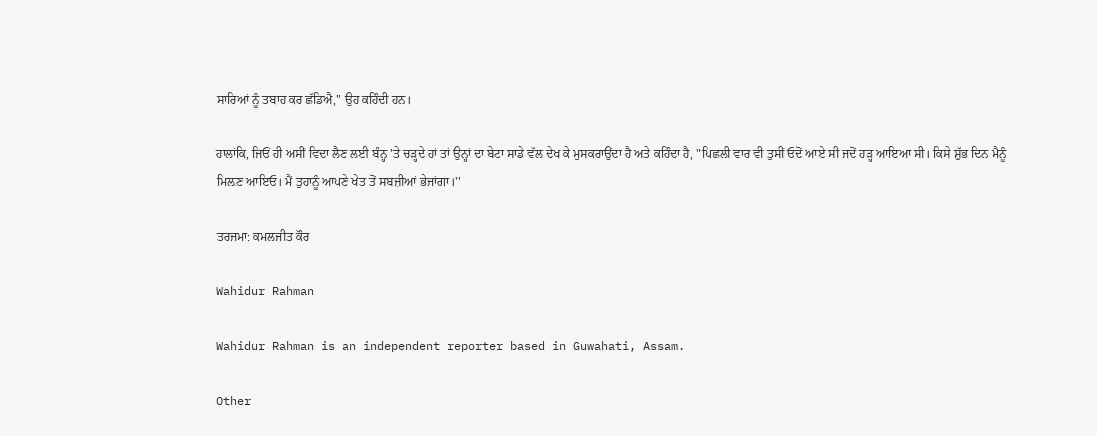ਸਾਰਿਆਂ ਨੂੰ ਤਬਾਹ ਕਰ ਛੱਡਿਐ," ਉਹ ਕਹਿੰਦੀ ਹਨ।

ਹਾਲਾਂਕਿ, ਜਿਓਂ ਹੀ ਅਸੀਂ ਵਿਦਾ ਲੈਣ ਲਈ ਬੰਨ੍ਹ 'ਤੇ ਚੜ੍ਹਦੇ ਹਾਂ ਤਾਂ ਉਨ੍ਹਾਂ ਦਾ ਬੇਟਾ ਸਾਡੇ ਵੱਲ ਦੇਖ ਕੇ ਮੁਸਕਰਾਉਂਦਾ ਹੈ ਅਤੇ ਕਹਿੰਦਾ ਹੈ, "ਪਿਛਲੀ ਵਾਰ ਵੀ ਤੁਸੀਂ ਓਦੋਂ ਆਏ ਸੀ ਜਦੋਂ ਹੜ੍ਹ ਆਇਆ ਸੀ। ਕਿਸੇ ਸ਼ੁੱਭ ਦਿਨ ਮੈਨੂੰ ਮਿਲ਼ਣ ਆਇਓ। ਮੈਂ ਤੁਹਾਨੂੰ ਆਪਣੇ ਖੇਤ ਤੋਂ ਸਬਜ਼ੀਆਂ ਭੇਜਾਂਗਾ।''

ਤਰਜਮਾ: ਕਮਲਜੀਤ ਕੌਰ

Wahidur Rahman

Wahidur Rahman is an independent reporter based in Guwahati, Assam.

Other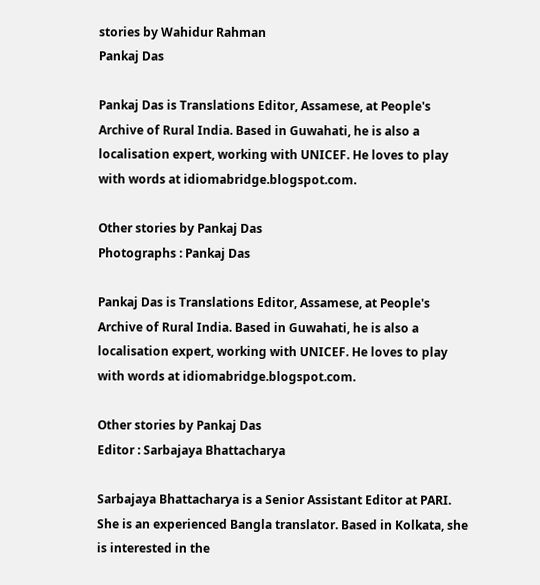stories by Wahidur Rahman
Pankaj Das

Pankaj Das is Translations Editor, Assamese, at People's Archive of Rural India. Based in Guwahati, he is also a localisation expert, working with UNICEF. He loves to play with words at idiomabridge.blogspot.com.

Other stories by Pankaj Das
Photographs : Pankaj Das

Pankaj Das is Translations Editor, Assamese, at People's Archive of Rural India. Based in Guwahati, he is also a localisation expert, working with UNICEF. He loves to play with words at idiomabridge.blogspot.com.

Other stories by Pankaj Das
Editor : Sarbajaya Bhattacharya

Sarbajaya Bhattacharya is a Senior Assistant Editor at PARI. She is an experienced Bangla translator. Based in Kolkata, she is interested in the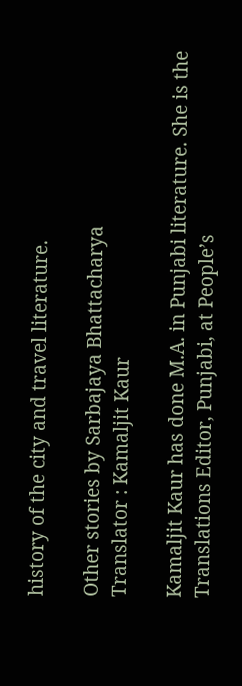history of the city and travel literature.

Other stories by Sarbajaya Bhattacharya
Translator : Kamaljit Kaur

Kamaljit Kaur has done M.A. in Punjabi literature. She is the Translations Editor, Punjabi, at People’s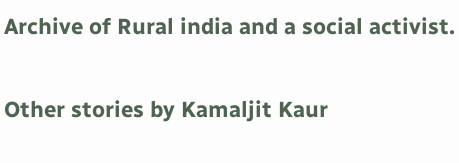Archive of Rural india and a social activist.

Other stories by Kamaljit Kaur